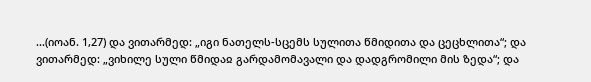...(იოან. 1,27) და ვითარმედ: „იგი ნათელს-სცემს სულითა წმიდითა და ცეცხლითა“; და ვითარმედ: „ვიხილე სული წმიდაჲ გარდამომავალი და დადგრომილი მის ზედა“; და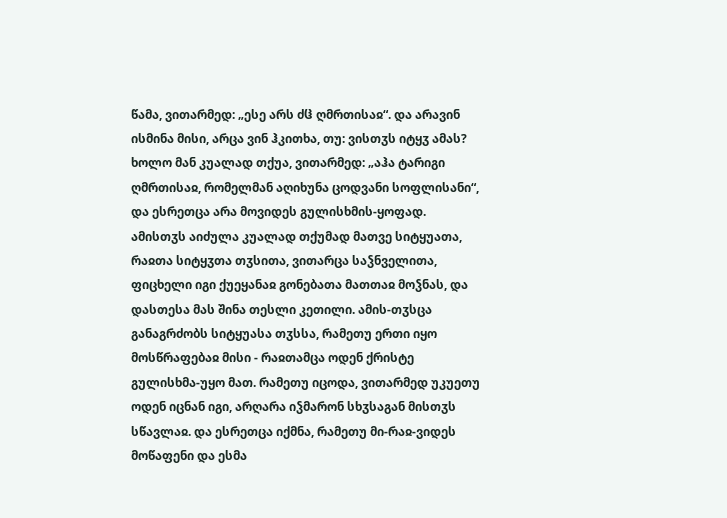წამა, ვითარმედ: „ესე არს ძჱ ღმრთისაჲ“. და არავინ ისმინა მისი, არცა ვინ ჰკითხა, თუ: ვისთჳს იტყჳ ამას? ხოლო მან კუალად თქუა, ვითარმედ: „აჰა ტარიგი ღმრთისაჲ, რომელმან აღიხუნა ცოდვანი სოფლისანი“, და ესრეთცა არა მოვიდეს გულისხმის-ყოფად. ამისთჳს აიძულა კუალად თქუმად მათვე სიტყუათა, რაჲთა სიტყჳთა თჳსითა, ვითარცა საჴნველითა, ფიცხელი იგი ქუეყანაჲ გონებათა მათთაჲ მოჴნას, და დასთესა მას შინა თესლი კეთილი. ამის-თჳსცა განაგრძობს სიტყუასა თჳსსა, რამეთუ ერთი იყო მოსწრაფებაჲ მისი - რაჲთამცა ოდენ ქრისტე გულისხმა-უყო მათ. რამეთუ იცოდა, ვითარმედ უკუეთუ ოდენ იცნან იგი, არღარა იჴმარონ სხჳსაგან მისთჳს სწავლაჲ. და ესრეთცა იქმნა, რამეთუ მი-რაჲ-ვიდეს მოწაფენი და ესმა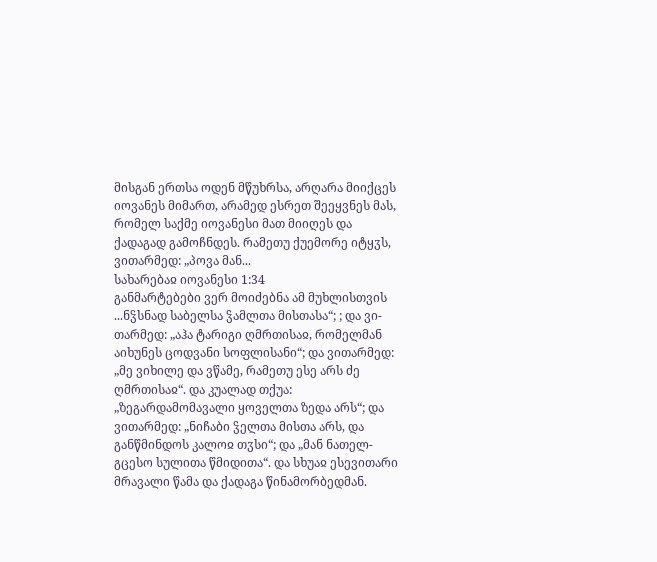მისგან ერთსა ოდენ მწუხრსა, არღარა მიიქცეს იოვანეს მიმართ, არამედ ესრეთ შეეყვნეს მას, რომელ საქმე იოვანესი მათ მიიღეს და ქადაგად გამოჩნდეს. რამეთუ ქუემორე იტყჳს, ვითარმედ: „პოვა მან...
სახარებაჲ იოვანესი 1:34
განმარტებები ვერ მოიძებნა ამ მუხლისთვის
...ნჴსნად საბელსა ჴამლთა მისთასა“; ; და ვი-თარმედ: „აჰა ტარიგი ღმრთისაჲ, რომელმან აიხუნეს ცოდვანი სოფლისანი“; და ვითარმედ: „მე ვიხილე და ვწამე, რამეთუ ესე არს ძე ღმრთისაჲ“. და კუალად თქუა: „ზეგარდამომავალი ყოველთა ზედა არს“; და ვითარმედ: „ნიჩაბი ჴელთა მისთა არს, და განწმინდოს კალოჲ თჳსი“; და „მან ნათელ-გცესო სულითა წმიდითა“. და სხუაჲ ესევითარი მრავალი წამა და ქადაგა წინამორბედმან.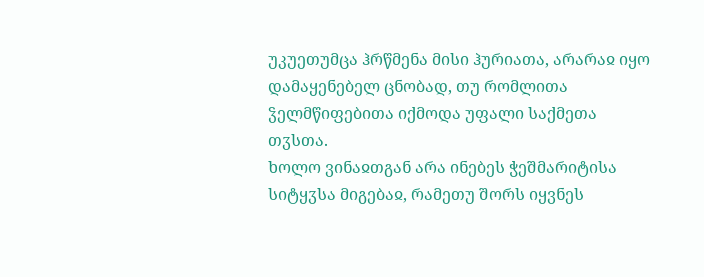უკუეთუმცა ჰრწმენა მისი ჰურიათა, არარაჲ იყო დამაყენებელ ცნობად, თუ რომლითა ჴელმწიფებითა იქმოდა უფალი საქმეთა თჳსთა.
ხოლო ვინაჲთგან არა ინებეს ჭეშმარიტისა სიტყჳსა მიგებაჲ, რამეთუ შორს იყვნეს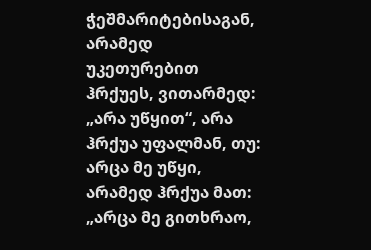ჭეშმარიტებისაგან, არამედ უკეთურებით ჰრქუეს, ვითარმედ: „არა უწყით“, არა ჰრქუა უფალმან, თუ: არცა მე უწყი, არამედ ჰრქუა მათ: „არცა მე გითხრაო,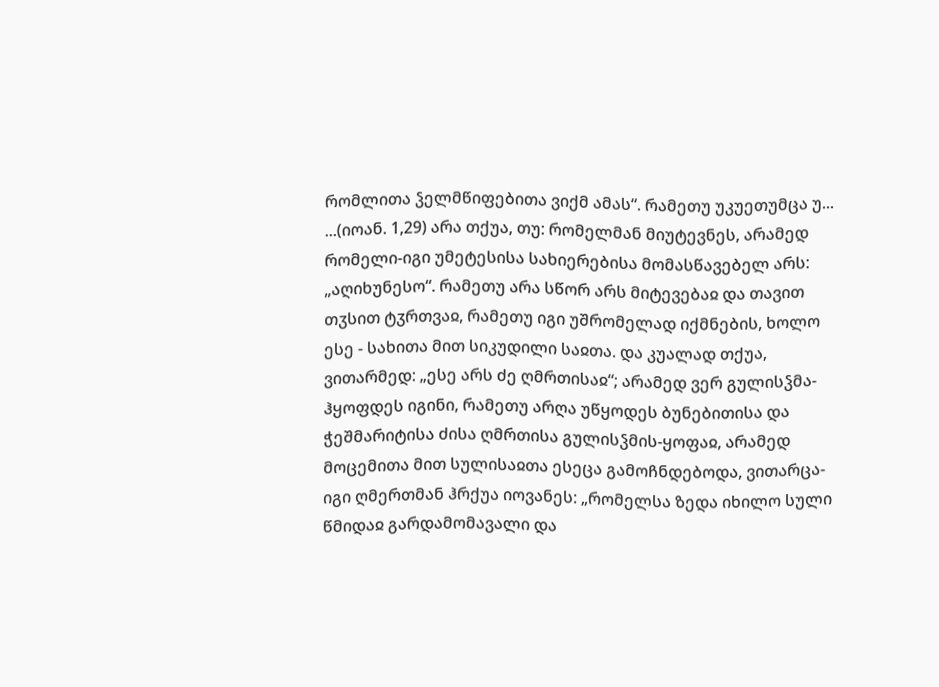რომლითა ჴელმწიფებითა ვიქმ ამას“. რამეთუ უკუეთუმცა უ...
...(იოან. 1,29) არა თქუა, თუ: რომელმან მიუტევნეს, არამედ რომელი-იგი უმეტესისა სახიერებისა მომასწავებელ არს: „აღიხუნესო“. რამეთუ არა სწორ არს მიტევებაჲ და თავით თჳსით ტჳრთვაჲ, რამეთუ იგი უშრომელად იქმნების, ხოლო ესე - სახითა მით სიკუდილი საჲთა. და კუალად თქუა, ვითარმედ: „ესე არს ძე ღმრთისაჲ“; არამედ ვერ გულისჴმა-ჰყოფდეს იგინი, რამეთუ არღა უწყოდეს ბუნებითისა და ჭეშმარიტისა ძისა ღმრთისა გულისჴმის-ყოფაჲ, არამედ მოცემითა მით სულისაჲთა ესეცა გამოჩნდებოდა, ვითარცა-იგი ღმერთმან ჰრქუა იოვანეს: „რომელსა ზედა იხილო სული წმიდაჲ გარდამომავალი და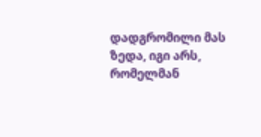დადგრომილი მას ზედა, იგი არს, რომელმან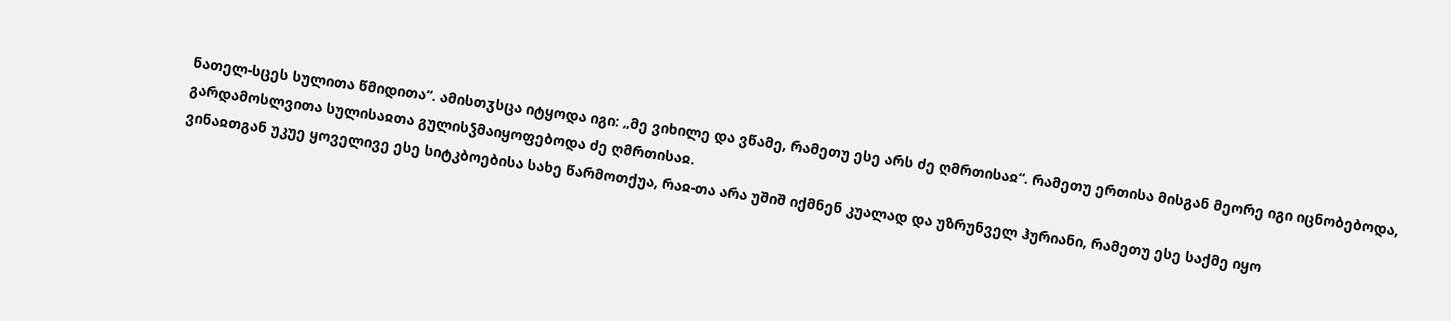ნათელ-სცეს სულითა წმიდითა“. ამისთჳსცა იტყოდა იგი: „მე ვიხილე და ვწამე, რამეთუ ესე არს ძე ღმრთისაჲ“. რამეთუ ერთისა მისგან მეორე იგი იცნობებოდა, გარდამოსლვითა სულისაჲთა გულისჴმაიყოფებოდა ძე ღმრთისაჲ.
ვინაჲთგან უკუე ყოველივე ესე სიტკბოებისა სახე წარმოთქუა, რაჲ-თა არა უშიშ იქმნენ კუალად და უზრუნველ ჰურიანი, რამეთუ ესე საქმე იყო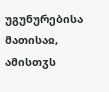უგუნურებისა მათისაჲ, ამისთჳს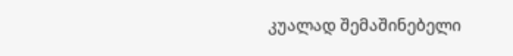კუალად შემაშინებელი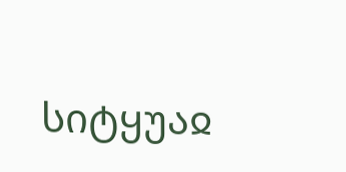სიტყუაჲ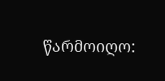წარმოიღო: